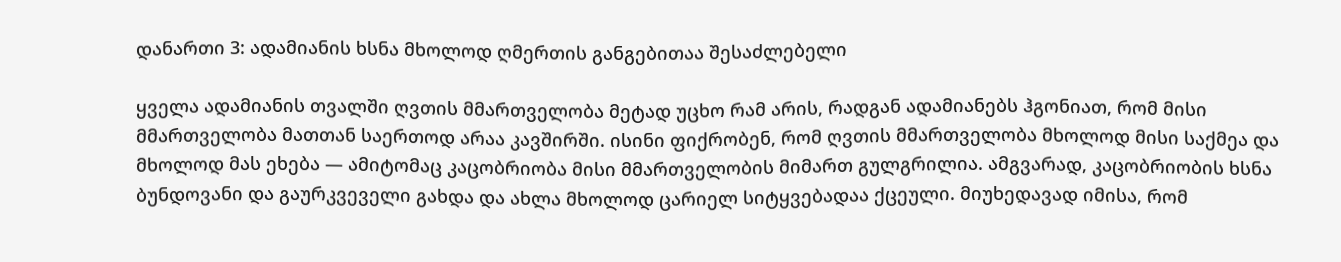დანართი 3: ადამიანის ხსნა მხოლოდ ღმერთის განგებითაა შესაძლებელი

ყველა ადამიანის თვალში ღვთის მმართველობა მეტად უცხო რამ არის, რადგან ადამიანებს ჰგონიათ, რომ მისი მმართველობა მათთან საერთოდ არაა კავშირში. ისინი ფიქრობენ, რომ ღვთის მმართველობა მხოლოდ მისი საქმეა და მხოლოდ მას ეხება — ამიტომაც კაცობრიობა მისი მმართველობის მიმართ გულგრილია. ამგვარად, კაცობრიობის ხსნა ბუნდოვანი და გაურკვეველი გახდა და ახლა მხოლოდ ცარიელ სიტყვებადაა ქცეული. მიუხედავად იმისა, რომ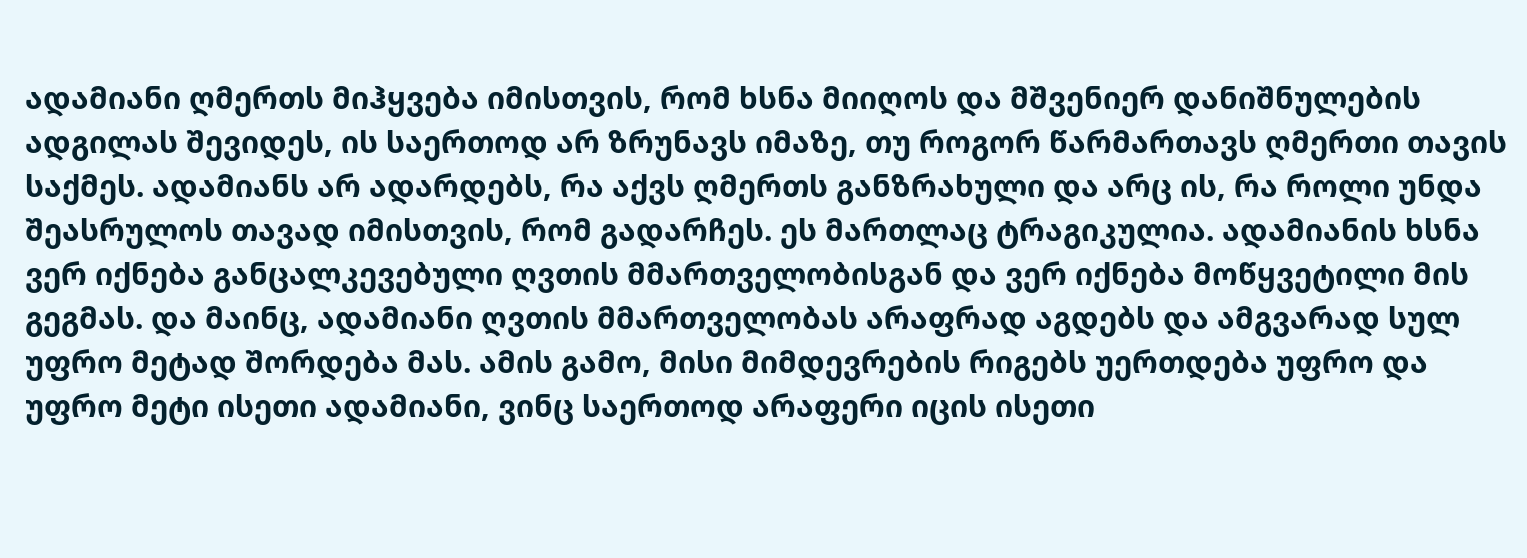ადამიანი ღმერთს მიჰყვება იმისთვის, რომ ხსნა მიიღოს და მშვენიერ დანიშნულების ადგილას შევიდეს, ის საერთოდ არ ზრუნავს იმაზე, თუ როგორ წარმართავს ღმერთი თავის საქმეს. ადამიანს არ ადარდებს, რა აქვს ღმერთს განზრახული და არც ის, რა როლი უნდა შეასრულოს თავად იმისთვის, რომ გადარჩეს. ეს მართლაც ტრაგიკულია. ადამიანის ხსნა ვერ იქნება განცალკევებული ღვთის მმართველობისგან და ვერ იქნება მოწყვეტილი მის გეგმას. და მაინც, ადამიანი ღვთის მმართველობას არაფრად აგდებს და ამგვარად სულ უფრო მეტად შორდება მას. ამის გამო, მისი მიმდევრების რიგებს უერთდება უფრო და უფრო მეტი ისეთი ადამიანი, ვინც საერთოდ არაფერი იცის ისეთი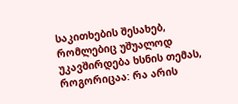საკითხების შესახებ, რომლებიც უშუალოდ უკავშირდება ხსნის თემას, როგორიცაა: რა არის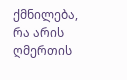ქმნილება, რა არის ღმერთის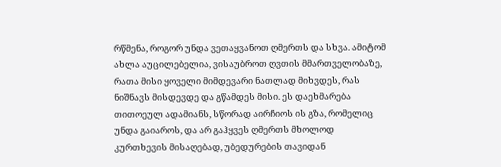რწმენა, როგორ უნდა ვეთაყვანოთ ღმერთს და სხვა. ამიტომ ახლა აუცილებელია, ვისაუბროთ ღვთის მმართველობაზე, რათა მისი ყოველი მიმდევარი ნათლად მიხვდეს, რას ნიშნავს მისდევდე და გწამდეს მისი. ეს დაეხმარება თითოეულ ადამიანს, სწორად აირჩიოს ის გზა, რომელიც უნდა გაიაროს, და არ გაჰყვეს ღმერთს მხოლოდ კურთხევის მისაღებად, უბედურების თავიდან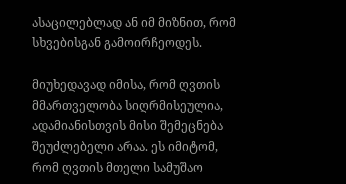ასაცილებლად ან იმ მიზნით, რომ სხვებისგან გამოირჩეოდეს.

მიუხედავად იმისა, რომ ღვთის მმართველობა სიღრმისეულია, ადამიანისთვის მისი შემეცნება შეუძლებელი არაა. ეს იმიტომ, რომ ღვთის მთელი სამუშაო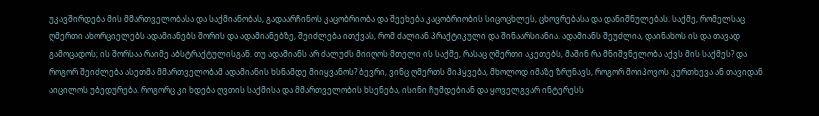უკავშირდება მის მმართველობასა და საქმიანობას, გადაარჩინოს კაცობრიობა და შეეხება კაცობრიობის სიცოცხლეს, ცხოვრებასა და დანიშნულებას. საქმე, რომელსაც ღმერთი ახორციელებს ადამიანებს შორის და ადამიანებზე, შეიძლება ითქვას, რომ ძალიან პრაქტიკული და შინაარსიანია. ადამიანს შეუძლია, დაინახოს ის და თავად გამოცადოს; ის შორსაა რაიმე აბსტრაქტულისგან. თუ ადამიანს არ ძალუძს მიიღოს მთელი ის საქმე, რასაც ღმერთი აკეთებს, მაშინ რა მნიშვნელობა აქვს მის საქმეს? და როგორ შეიძლება ასეთმა მმართველობამ ადამიანის ხსნამდე მიიყვანოს? ბევრი, ვინც ღმერთს მიჰყვება, მხოლოდ იმაზე ზრუნავს, როგორ მოიპოვოს კურთხევა ან თავიდან აიცილოს უბედურება. როგორც კი ხდება ღვთის საქმისა და მმართველობის ხსენება, ისინი ჩუმდებიან და ყოველგვარ ინტერესს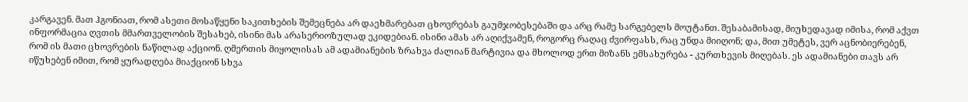კარგავენ. მათ ჰგონიათ, რომ ასეთი მოსაწყენი საკითხების შემეცნება არ დაეხმარებათ ცხოვრებას გაუმჯობესებაში და არც რამე სარგებელს მოუტანთ. შესაბამისად, მიუხედავად იმისა, რომ აქვთ ინფორმაცია ღვთის მმართველობის შესახებ, ისინი მას არასერიოზულად ეკიდებიან. ისინი ამას არ აღიქვამენ, როგორც რაღაც ძვირფასს, რაც უნდა მიიღონ; და, მით უმეტეს, ვერ აცნობიერებენ, რომ ის მათი ცხოვრების ნაწილად აქციონ. ღმერთის მიყოლისას ამ ადამიანების ზრახვა ძალიან მარტივია და მხოლოდ ერთ მიზანს ემსახურება - კურთხევის მიღებას. ეს ადამიანები თავს არ იწუხებენ იმით, რომ ყურადღება მიაქციონ სხვა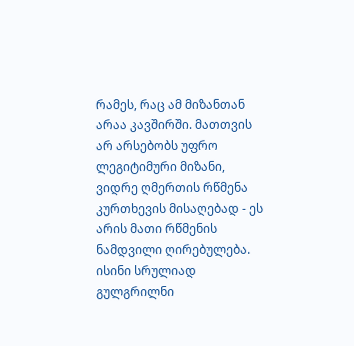რამეს, რაც ამ მიზანთან არაა კავშირში. მათთვის არ არსებობს უფრო ლეგიტიმური მიზანი, ვიდრე ღმერთის რწმენა კურთხევის მისაღებად - ეს არის მათი რწმენის ნამდვილი ღირებულება. ისინი სრულიად გულგრილნი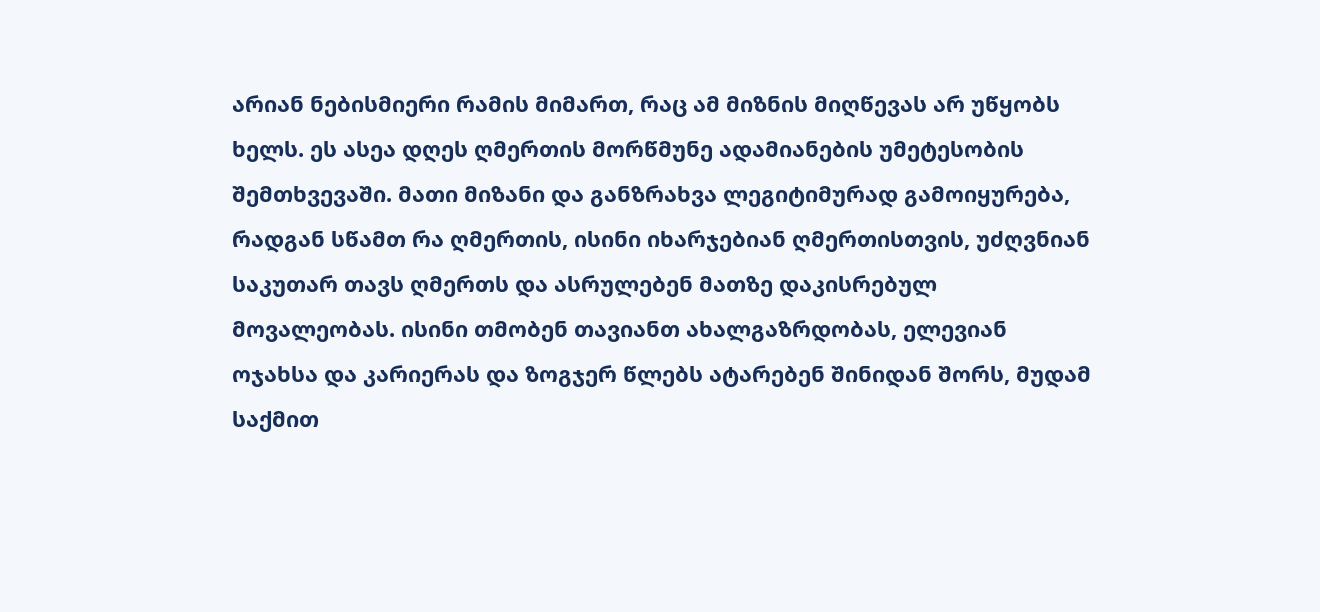არიან ნებისმიერი რამის მიმართ, რაც ამ მიზნის მიღწევას არ უწყობს ხელს. ეს ასეა დღეს ღმერთის მორწმუნე ადამიანების უმეტესობის შემთხვევაში. მათი მიზანი და განზრახვა ლეგიტიმურად გამოიყურება, რადგან სწამთ რა ღმერთის, ისინი იხარჯებიან ღმერთისთვის, უძღვნიან საკუთარ თავს ღმერთს და ასრულებენ მათზე დაკისრებულ მოვალეობას. ისინი თმობენ თავიანთ ახალგაზრდობას, ელევიან ოჯახსა და კარიერას და ზოგჯერ წლებს ატარებენ შინიდან შორს, მუდამ საქმით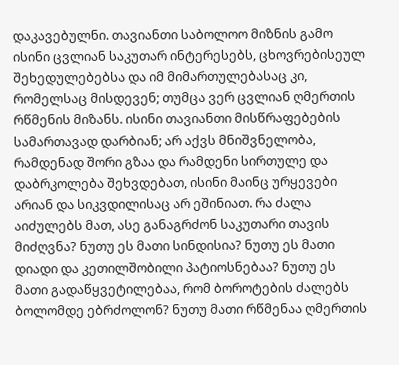დაკავებულნი. თავიანთი საბოლოო მიზნის გამო ისინი ცვლიან საკუთარ ინტერესებს, ცხოვრებისეულ შეხედულებებსა და იმ მიმართულებასაც კი, რომელსაც მისდევენ; თუმცა ვერ ცვლიან ღმერთის რწმენის მიზანს. ისინი თავიანთი მისწრაფებების სამართავად დარბიან; არ აქვს მნიშვნელობა, რამდენად შორი გზაა და რამდენი სირთულე და დაბრკოლება შეხვდებათ, ისინი მაინც ურყევები არიან და სიკვდილისაც არ ეშინიათ. რა ძალა აიძულებს მათ, ასე განაგრძონ საკუთარი თავის მიძღვნა? ნუთუ ეს მათი სინდისია? ნუთუ ეს მათი დიადი და კეთილშობილი პატიოსნებაა? ნუთუ ეს მათი გადაწყვეტილებაა, რომ ბოროტების ძალებს ბოლომდე ებრძოლონ? ნუთუ მათი რწმენაა ღმერთის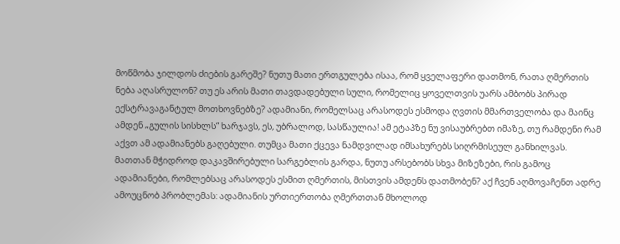მოწმობა ჯილდოს ძიების გარეშე? ნუთუ მათი ერთგულება ისაა, რომ ყველაფერი დათმონ, რათა ღმერთის ნება აღასრულონ? თუ ეს არის მათი თავდადებული სული, რომელიც ყოველთვის უარს ამბობს პირად ექსტრავაგანტულ მოთხოვნებზე? ადამიანი, რომელსაც არასოდეს ესმოდა ღვთის მმართველობა და მაინც ამდენ „გულის სისხლს“ ხარჯავს, ეს, უბრალოდ, სასწაულია! ამ ეტაპზე ნუ ვისაუბრებთ იმაზე, თუ რამდენი რამ აქვთ ამ ადამიანებს გაღებული. თუმცა მათი ქცევა ნამდვილად იმსახურებს სიღრმისეულ განხილვას. მათთან მჭიდროდ დაკავშირებული სარგებლის გარდა, ნუთუ არსებობს სხვა მიზეზები, რის გამოც ადამიანები, რომლებსაც არასოდეს ესმით ღმერთის, მისთვის ამდენს დათმობენ? აქ ჩვენ აღმოვაჩენთ ადრე ამოუცნობ პრობლემას: ადამიანის ურთიერთობა ღმერთთან მხოლოდ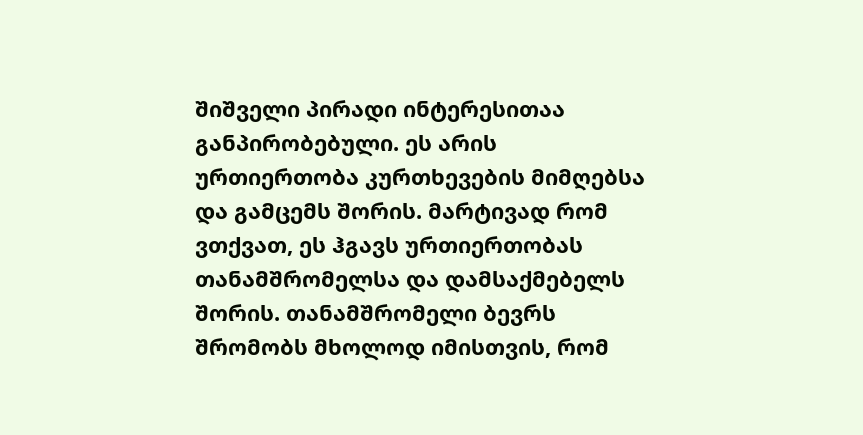შიშველი პირადი ინტერესითაა განპირობებული. ეს არის ურთიერთობა კურთხევების მიმღებსა და გამცემს შორის. მარტივად რომ ვთქვათ, ეს ჰგავს ურთიერთობას თანამშრომელსა და დამსაქმებელს შორის. თანამშრომელი ბევრს შრომობს მხოლოდ იმისთვის, რომ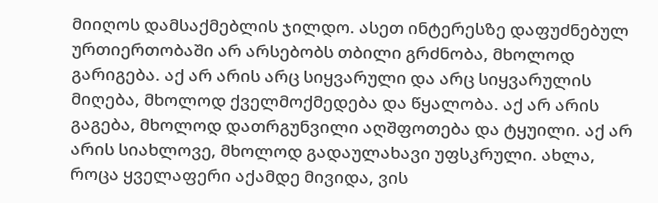მიიღოს დამსაქმებლის ჯილდო. ასეთ ინტერესზე დაფუძნებულ ურთიერთობაში არ არსებობს თბილი გრძნობა, მხოლოდ გარიგება. აქ არ არის არც სიყვარული და არც სიყვარულის მიღება, მხოლოდ ქველმოქმედება და წყალობა. აქ არ არის გაგება, მხოლოდ დათრგუნვილი აღშფოთება და ტყუილი. აქ არ არის სიახლოვე, მხოლოდ გადაულახავი უფსკრული. ახლა, როცა ყველაფერი აქამდე მივიდა, ვის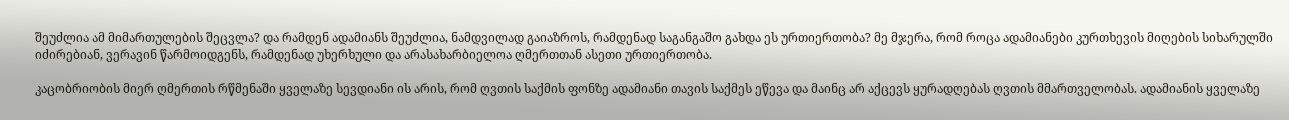შეუძლია ამ მიმართულების შეცვლა? და რამდენ ადამიანს შეუძლია, ნამდვილად გაიაზროს, რამდენად საგანგაშო გახდა ეს ურთიერთობა? მე მჯერა, რომ როცა ადამიანები კურთხევის მიღების სიხარულში იძირებიან, ვერავინ წარმოიდგენს, რამდენად უხერხული და არასახარბიელოა ღმერთთან ასეთი ურთიერთობა.

კაცობრიობის მიერ ღმერთის რწმენაში ყველაზე სევდიანი ის არის, რომ ღვთის საქმის ფონზე ადამიანი თავის საქმეს ეწევა და მაინც არ აქცევს ყურადღებას ღვთის მმართველობას. ადამიანის ყველაზე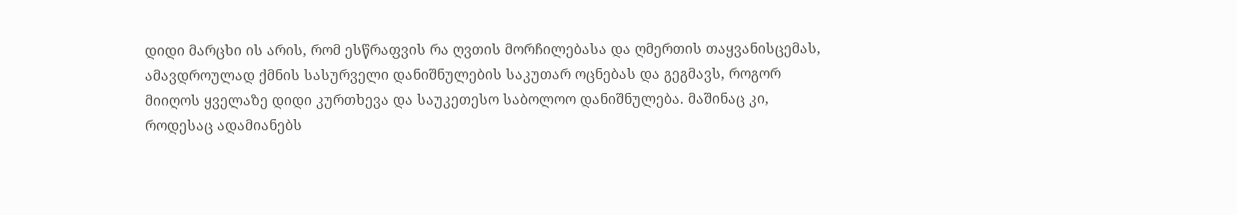დიდი მარცხი ის არის, რომ ესწრაფვის რა ღვთის მორჩილებასა და ღმერთის თაყვანისცემას, ამავდროულად ქმნის სასურველი დანიშნულების საკუთარ ოცნებას და გეგმავს, როგორ მიიღოს ყველაზე დიდი კურთხევა და საუკეთესო საბოლოო დანიშნულება. მაშინაც კი, როდესაც ადამიანებს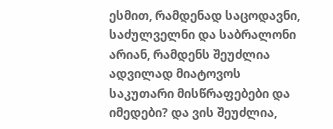ესმით, რამდენად საცოდავნი, საძულველნი და საბრალონი არიან, რამდენს შეუძლია ადვილად მიატოვოს საკუთარი მისწრაფებები და იმედები? და ვის შეუძლია,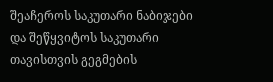შეაჩეროს საკუთარი ნაბიჯები და შეწყვიტოს საკუთარი თავისთვის გეგმების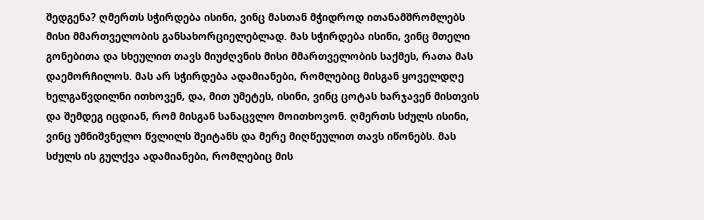შედგენა? ღმერთს სჭირდება ისინი, ვინც მასთან მჭიდროდ ითანამშრომლებს მისი მმართველობის განსახორციელებლად. მას სჭირდება ისინი, ვინც მთელი გონებითა და სხეულით თავს მიუძღვნის მისი მმართველობის საქმეს, რათა მას დაემორჩილოს. მას არ სჭირდება ადამიანები, რომლებიც მისგან ყოველდღე ხელგაწვდილნი ითხოვენ, და, მით უმეტეს, ისინი, ვინც ცოტას ხარჯავენ მისთვის და შემდეგ იცდიან, რომ მისგან სანაცვლო მოითხოვონ. ღმერთს სძულს ისინი, ვინც უმნიშვნელო წვლილს შეიტანს და მერე მიღწეულით თავს იწონებს. მას სძულს ის გულქვა ადამიანები, რომლებიც მის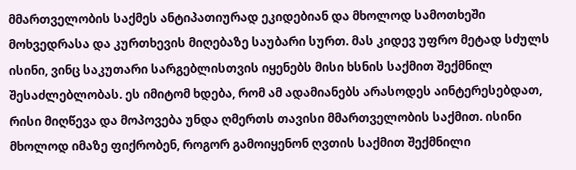მმართველობის საქმეს ანტიპათიურად ეკიდებიან და მხოლოდ სამოთხეში მოხვედრასა და კურთხევის მიღებაზე საუბარი სურთ. მას კიდევ უფრო მეტად სძულს ისინი, ვინც საკუთარი სარგებლისთვის იყენებს მისი ხსნის საქმით შექმნილ შესაძლებლობას. ეს იმიტომ ხდება, რომ ამ ადამიანებს არასოდეს აინტერესებდათ, რისი მიღწევა და მოპოვება უნდა ღმერთს თავისი მმართველობის საქმით. ისინი მხოლოდ იმაზე ფიქრობენ, როგორ გამოიყენონ ღვთის საქმით შექმნილი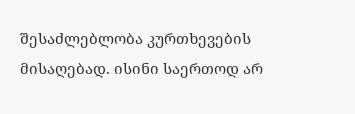შესაძლებლობა კურთხევების მისაღებად. ისინი საერთოდ არ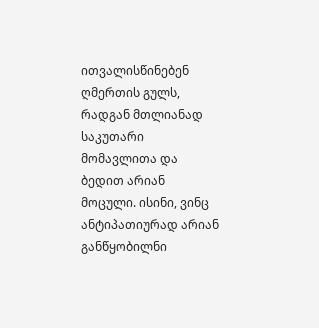ითვალისწინებენ ღმერთის გულს, რადგან მთლიანად საკუთარი მომავლითა და ბედით არიან მოცული. ისინი, ვინც ანტიპათიურად არიან განწყობილნი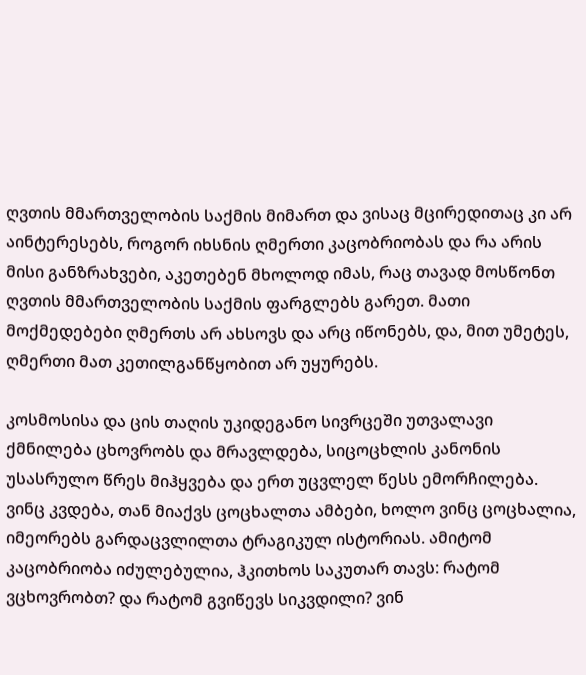ღვთის მმართველობის საქმის მიმართ და ვისაც მცირედითაც კი არ აინტერესებს, როგორ იხსნის ღმერთი კაცობრიობას და რა არის მისი განზრახვები, აკეთებენ მხოლოდ იმას, რაც თავად მოსწონთ ღვთის მმართველობის საქმის ფარგლებს გარეთ. მათი მოქმედებები ღმერთს არ ახსოვს და არც იწონებს, და, მით უმეტეს, ღმერთი მათ კეთილგანწყობით არ უყურებს.

კოსმოსისა და ცის თაღის უკიდეგანო სივრცეში უთვალავი ქმნილება ცხოვრობს და მრავლდება, სიცოცხლის კანონის უსასრულო წრეს მიჰყვება და ერთ უცვლელ წესს ემორჩილება. ვინც კვდება, თან მიაქვს ცოცხალთა ამბები, ხოლო ვინც ცოცხალია, იმეორებს გარდაცვლილთა ტრაგიკულ ისტორიას. ამიტომ კაცობრიობა იძულებულია, ჰკითხოს საკუთარ თავს: რატომ ვცხოვრობთ? და რატომ გვიწევს სიკვდილი? ვინ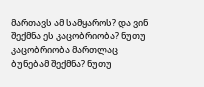მართავს ამ სამყაროს? და ვინ შექმნა ეს კაცობრიობა? ნუთუ კაცობრიობა მართლაც ბუნებამ შექმნა? ნუთუ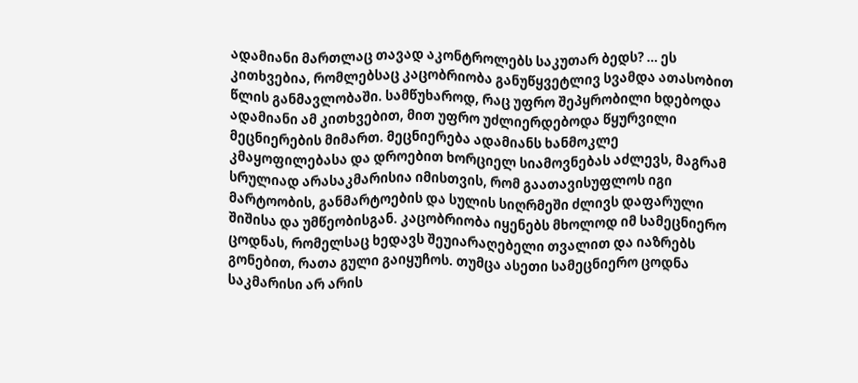ადამიანი მართლაც თავად აკონტროლებს საკუთარ ბედს? … ეს კითხვებია, რომლებსაც კაცობრიობა განუწყვეტლივ სვამდა ათასობით წლის განმავლობაში. სამწუხაროდ, რაც უფრო შეპყრობილი ხდებოდა ადამიანი ამ კითხვებით, მით უფრო უძლიერდებოდა წყურვილი მეცნიერების მიმართ. მეცნიერება ადამიანს ხანმოკლე კმაყოფილებასა და დროებით ხორციელ სიამოვნებას აძლევს, მაგრამ სრულიად არასაკმარისია იმისთვის, რომ გაათავისუფლოს იგი მარტოობის, განმარტოების და სულის სიღრმეში ძლივს დაფარული შიშისა და უმწეობისგან. კაცობრიობა იყენებს მხოლოდ იმ სამეცნიერო ცოდნას, რომელსაც ხედავს შეუიარაღებელი თვალით და იაზრებს გონებით, რათა გული გაიყუჩოს. თუმცა ასეთი სამეცნიერო ცოდნა საკმარისი არ არის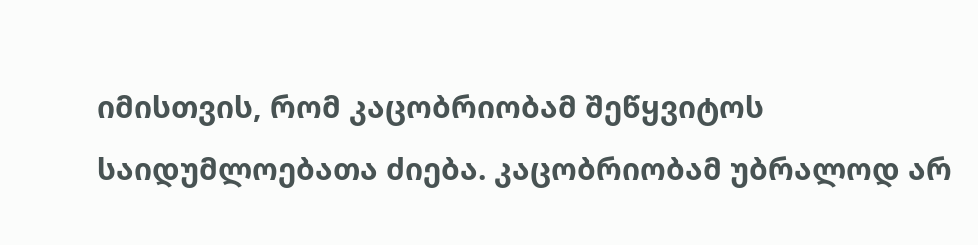იმისთვის, რომ კაცობრიობამ შეწყვიტოს საიდუმლოებათა ძიება. კაცობრიობამ უბრალოდ არ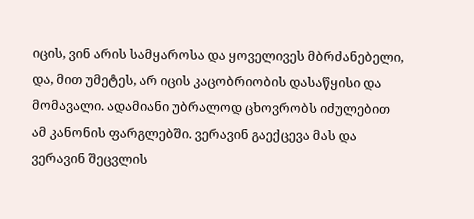იცის, ვინ არის სამყაროსა და ყოველივეს მბრძანებელი, და, მით უმეტეს, არ იცის კაცობრიობის დასაწყისი და მომავალი. ადამიანი უბრალოდ ცხოვრობს იძულებით ამ კანონის ფარგლებში. ვერავინ გაექცევა მას და ვერავინ შეცვლის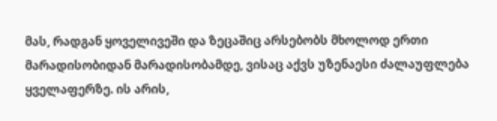მას, რადგან ყოველივეში და ზეცაშიც არსებობს მხოლოდ ერთი მარადისობიდან მარადისობამდე, ვისაც აქვს უზენაესი ძალაუფლება ყველაფერზე. ის არის,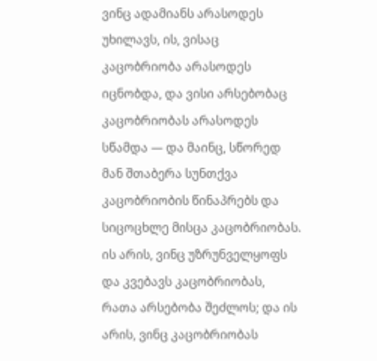ვინც ადამიანს არასოდეს უხილავს, ის, ვისაც კაცობრიობა არასოდეს იცნობდა, და ვისი არსებობაც კაცობრიობას არასოდეს სწამდა — და მაინც, სწორედ მან შთაბერა სუნთქვა კაცობრიობის წინაპრებს და სიცოცხლე მისცა კაცობრიობას. ის არის, ვინც უზრუნველყოფს და კვებავს კაცობრიობას, რათა არსებობა შეძლოს; და ის არის, ვინც კაცობრიობას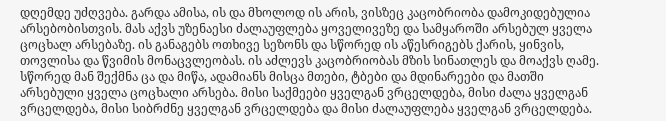დღემდე უძღვება. გარდა ამისა, ის და მხოლოდ ის არის, ვისზეც კაცობრიობა დამოკიდებულია არსებობისთვის. მას აქვს უზენაესი ძალაუფლება ყოველივეზე და სამყაროში არსებულ ყველა ცოცხალ არსებაზე. ის განაგებს ოთხივე სეზონს და სწორედ ის აწესრიგებს ქარის, ყინვის, თოვლისა და წვიმის მონაცვლეობას. ის აძლევს კაცობრიობას მზის სინათლეს და მოაქვს ღამე. სწორედ მან შექმნა ცა და მიწა, ადამიანს მისცა მთები, ტბები და მდინარეები და მათში არსებული ყველა ცოცხალი არსება. მისი საქმეები ყველგან ვრცელდება, მისი ძალა ყველგან ვრცელდება, მისი სიბრძნე ყველგან ვრცელდება და მისი ძალაუფლება ყველგან ვრცელდება.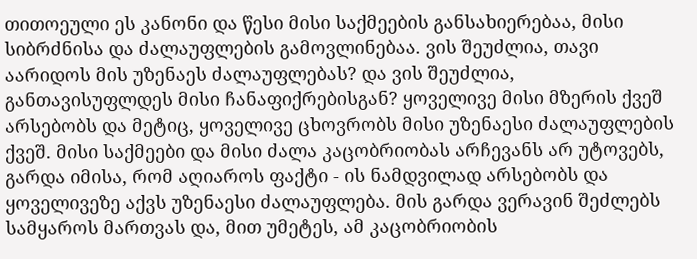თითოეული ეს კანონი და წესი მისი საქმეების განსახიერებაა, მისი სიბრძნისა და ძალაუფლების გამოვლინებაა. ვის შეუძლია, თავი აარიდოს მის უზენაეს ძალაუფლებას? და ვის შეუძლია, განთავისუფლდეს მისი ჩანაფიქრებისგან? ყოველივე მისი მზერის ქვეშ არსებობს და მეტიც, ყოველივე ცხოვრობს მისი უზენაესი ძალაუფლების ქვეშ. მისი საქმეები და მისი ძალა კაცობრიობას არჩევანს არ უტოვებს, გარდა იმისა, რომ აღიაროს ფაქტი - ის ნამდვილად არსებობს და ყოველივეზე აქვს უზენაესი ძალაუფლება. მის გარდა ვერავინ შეძლებს სამყაროს მართვას და, მით უმეტეს, ამ კაცობრიობის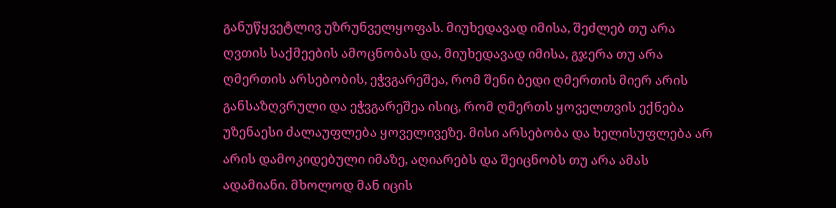განუწყვეტლივ უზრუნველყოფას. მიუხედავად იმისა, შეძლებ თუ არა ღვთის საქმეების ამოცნობას და, მიუხედავად იმისა, გჯერა თუ არა ღმერთის არსებობის, ეჭვგარეშეა, რომ შენი ბედი ღმერთის მიერ არის განსაზღვრული და ეჭვგარეშეა ისიც, რომ ღმერთს ყოველთვის ექნება უზენაესი ძალაუფლება ყოველივეზე. მისი არსებობა და ხელისუფლება არ არის დამოკიდებული იმაზე, აღიარებს და შეიცნობს თუ არა ამას ადამიანი. მხოლოდ მან იცის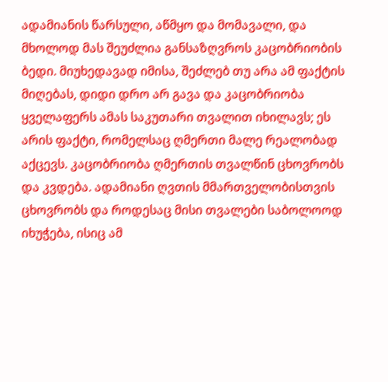ადამიანის წარსული, აწმყო და მომავალი, და მხოლოდ მას შეუძლია განსაზღვროს კაცობრიობის ბედი. მიუხედავად იმისა, შეძლებ თუ არა ამ ფაქტის მიღებას, დიდი დრო არ გავა და კაცობრიობა ყველაფერს ამას საკუთარი თვალით იხილავს; ეს არის ფაქტი, რომელსაც ღმერთი მალე რეალობად აქცევს. კაცობრიობა ღმერთის თვალწინ ცხოვრობს და კვდება. ადამიანი ღვთის მმართველობისთვის ცხოვრობს და როდესაც მისი თვალები საბოლოოდ იხუჭება, ისიც ამ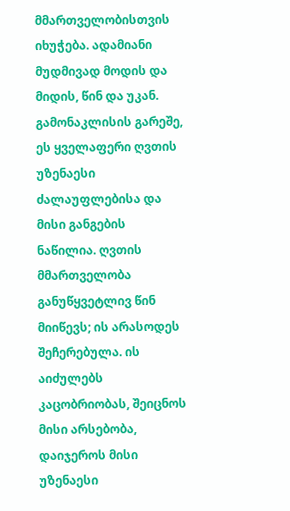მმართველობისთვის იხუჭება. ადამიანი მუდმივად მოდის და მიდის, წინ და უკან. გამონაკლისის გარეშე, ეს ყველაფერი ღვთის უზენაესი ძალაუფლებისა და მისი განგების ნაწილია. ღვთის მმართველობა განუწყვეტლივ წინ მიიწევს; ის არასოდეს შეჩერებულა. ის აიძულებს კაცობრიობას, შეიცნოს მისი არსებობა, დაიჯეროს მისი უზენაესი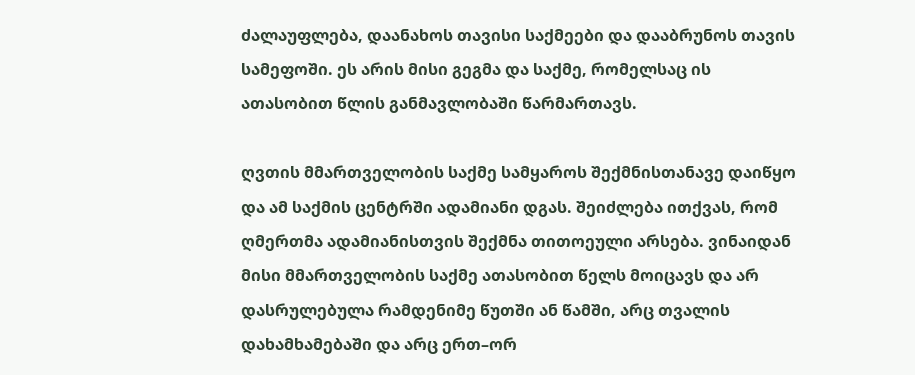ძალაუფლება, დაანახოს თავისი საქმეები და დააბრუნოს თავის სამეფოში. ეს არის მისი გეგმა და საქმე, რომელსაც ის ათასობით წლის განმავლობაში წარმართავს.

ღვთის მმართველობის საქმე სამყაროს შექმნისთანავე დაიწყო და ამ საქმის ცენტრში ადამიანი დგას. შეიძლება ითქვას, რომ ღმერთმა ადამიანისთვის შექმნა თითოეული არსება. ვინაიდან მისი მმართველობის საქმე ათასობით წელს მოიცავს და არ დასრულებულა რამდენიმე წუთში ან წამში, არც თვალის დახამხამებაში და არც ერთ–ორ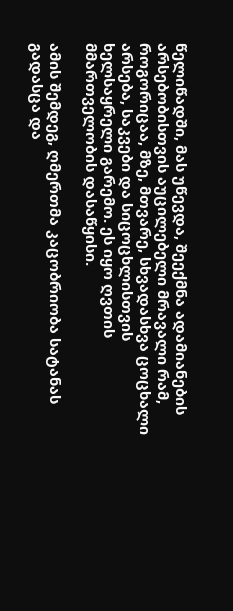წელიწადში, მას უწევდა, შეექმნა ადამიანების არსებობისთვის აუცილებელი მრავალი რამ, როგორიცაა, მზე, მთვარე, სხვადასხვა ცოცხალი არსება, საკვები და სიცოცხლისთვის ხელსაყრელი გარემო. ეს იყო ღვთის მმართველობის დასაწყისი.

ამის შემდეგ, ღმერთმა კაცობრიობა სატანას გადასცა და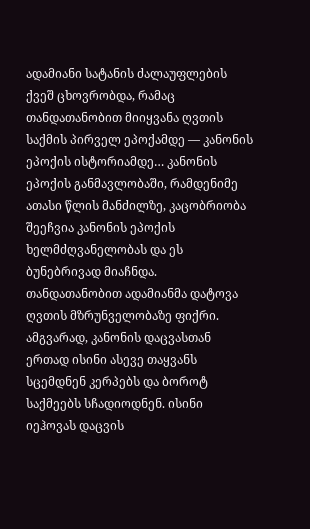ადამიანი სატანის ძალაუფლების ქვეშ ცხოვრობდა, რამაც თანდათანობით მიიყვანა ღვთის საქმის პირველ ეპოქამდე — კანონის ეპოქის ისტორიამდე… კანონის ეპოქის განმავლობაში, რამდენიმე ათასი წლის მანძილზე, კაცობრიობა შეეჩვია კანონის ეპოქის ხელმძღვანელობას და ეს ბუნებრივად მიაჩნდა. თანდათანობით ადამიანმა დატოვა ღვთის მზრუნველობაზე ფიქრი. ამგვარად, კანონის დაცვასთან ერთად ისინი ასევე თაყვანს სცემდნენ კერპებს და ბოროტ საქმეებს სჩადიოდნენ. ისინი იეჰოვას დაცვის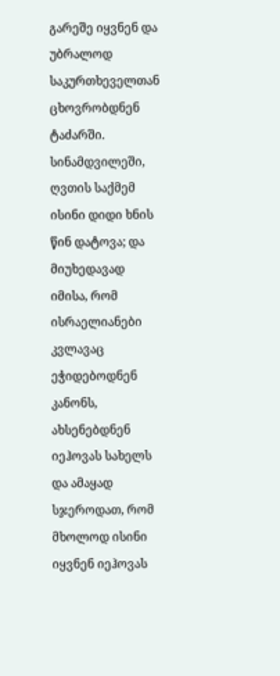გარეშე იყვნენ და უბრალოდ საკურთხეველთან ცხოვრობდნენ ტაძარში. სინამდვილეში, ღვთის საქმემ ისინი დიდი ხნის წინ დატოვა; და მიუხედავად იმისა, რომ ისრაელიანები კვლავაც ეჭიდებოდნენ კანონს, ახსენებდნენ იეჰოვას სახელს და ამაყად სჯეროდათ, რომ მხოლოდ ისინი იყვნენ იეჰოვას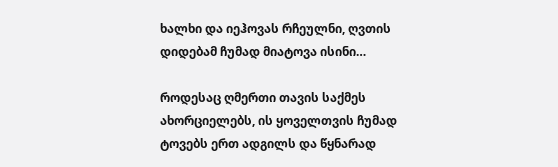ხალხი და იეჰოვას რჩეულნი, ღვთის დიდებამ ჩუმად მიატოვა ისინი…

როდესაც ღმერთი თავის საქმეს ახორციელებს, ის ყოველთვის ჩუმად ტოვებს ერთ ადგილს და წყნარად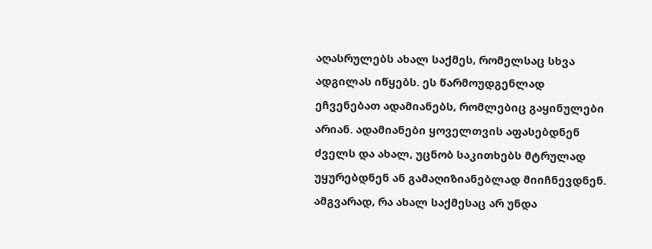აღასრულებს ახალ საქმეს, რომელსაც სხვა ადგილას იწყებს. ეს წარმოუდგენლად ეჩვენებათ ადამიანებს, რომლებიც გაყინულები არიან. ადამიანები ყოველთვის აფასებდნენ ძველს და ახალ, უცნობ საკითხებს მტრულად უყურებდნენ ან გამაღიზიანებლად მიიჩნევდნენ. ამგვარად, რა ახალ საქმესაც არ უნდა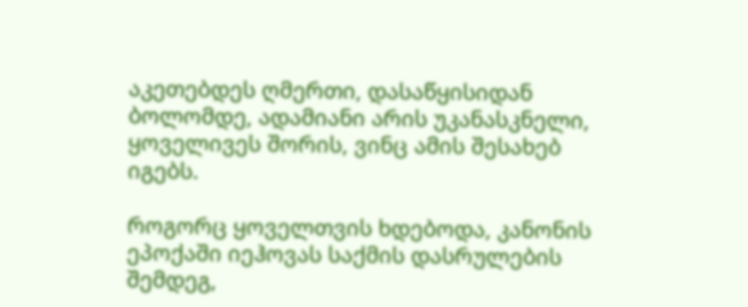აკეთებდეს ღმერთი, დასაწყისიდან ბოლომდე, ადამიანი არის უკანასკნელი, ყოველივეს შორის, ვინც ამის შესახებ იგებს.

როგორც ყოველთვის ხდებოდა, კანონის ეპოქაში იეჰოვას საქმის დასრულების შემდეგ,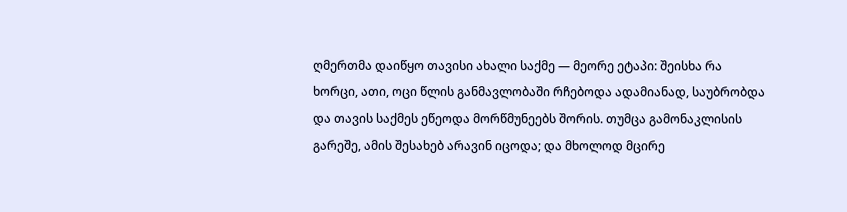ღმერთმა დაიწყო თავისი ახალი საქმე — მეორე ეტაპი: შეისხა რა ხორცი, ათი, ოცი წლის განმავლობაში რჩებოდა ადამიანად, საუბრობდა და თავის საქმეს ეწეოდა მორწმუნეებს შორის. თუმცა გამონაკლისის გარეშე, ამის შესახებ არავინ იცოდა; და მხოლოდ მცირე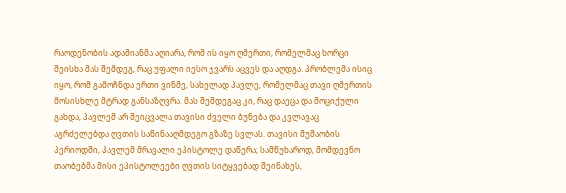რაოდენობის ადამიანმა აღიარა, რომ ის იყო ღმერთი, რომელმაც ხორცი შეისხა მას შემდეგ, რაც უფალი იესო ჯვარს აცვეს და აღდგა. პრობლემა ისიც იყო, რომ გამოჩნდა ერთი ვინმე, სახელად პავლე, რომელმაც თავი ღმერთის მოსისხლე მტრად განსაზღვრა. მას შემდეგაც კი, რაც დაეცა და მოციქული გახდა, პავლემ არ შეიცვალა თავისი ძველი ბუნება და კვლავაც აგრძელებდა ღვთის საწინააღმდეგო გზაზე სვლას. თავისი მუშაობის პერიოდში, პავლემ მრავალი ეპისტოლე დაწერა; სამწუხაროდ, მომდევნო თაობებმა მისი ეპისტოლეები ღვთის სიტყვებად შეინახეს,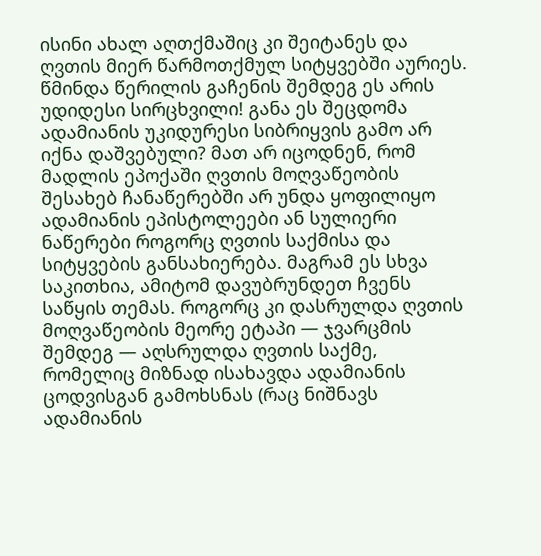ისინი ახალ აღთქმაშიც კი შეიტანეს და ღვთის მიერ წარმოთქმულ სიტყვებში აურიეს. წმინდა წერილის გაჩენის შემდეგ ეს არის უდიდესი სირცხვილი! განა ეს შეცდომა ადამიანის უკიდურესი სიბრიყვის გამო არ იქნა დაშვებული? მათ არ იცოდნენ, რომ მადლის ეპოქაში ღვთის მოღვაწეობის შესახებ ჩანაწერებში არ უნდა ყოფილიყო ადამიანის ეპისტოლეები ან სულიერი ნაწერები როგორც ღვთის საქმისა და სიტყვების განსახიერება. მაგრამ ეს სხვა საკითხია, ამიტომ დავუბრუნდეთ ჩვენს საწყის თემას. როგორც კი დასრულდა ღვთის მოღვაწეობის მეორე ეტაპი — ჯვარცმის შემდეგ — აღსრულდა ღვთის საქმე, რომელიც მიზნად ისახავდა ადამიანის ცოდვისგან გამოხსნას (რაც ნიშნავს ადამიანის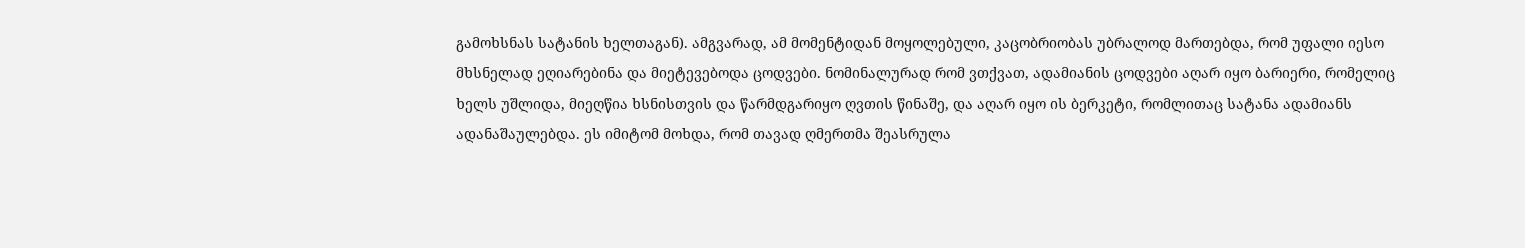გამოხსნას სატანის ხელთაგან). ამგვარად, ამ მომენტიდან მოყოლებული, კაცობრიობას უბრალოდ მართებდა, რომ უფალი იესო მხსნელად ეღიარებინა და მიეტევებოდა ცოდვები. ნომინალურად რომ ვთქვათ, ადამიანის ცოდვები აღარ იყო ბარიერი, რომელიც ხელს უშლიდა, მიეღწია ხსნისთვის და წარმდგარიყო ღვთის წინაშე, და აღარ იყო ის ბერკეტი, რომლითაც სატანა ადამიანს ადანაშაულებდა. ეს იმიტომ მოხდა, რომ თავად ღმერთმა შეასრულა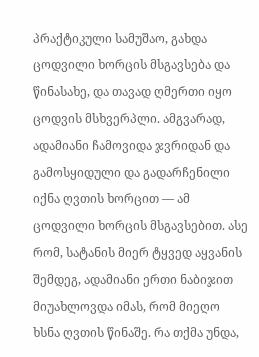პრაქტიკული სამუშაო, გახდა ცოდვილი ხორცის მსგავსება და წინასახე, და თავად ღმერთი იყო ცოდვის მსხვერპლი. ამგვარად, ადამიანი ჩამოვიდა ჯვრიდან და გამოსყიდული და გადარჩენილი იქნა ღვთის ხორცით — ამ ცოდვილი ხორცის მსგავსებით. ასე რომ, სატანის მიერ ტყვედ აყვანის შემდეგ, ადამიანი ერთი ნაბიჯით მიუახლოვდა იმას, რომ მიეღო ხსნა ღვთის წინაშე. რა თქმა უნდა,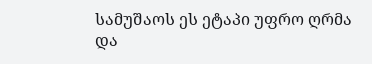სამუშაოს ეს ეტაპი უფრო ღრმა და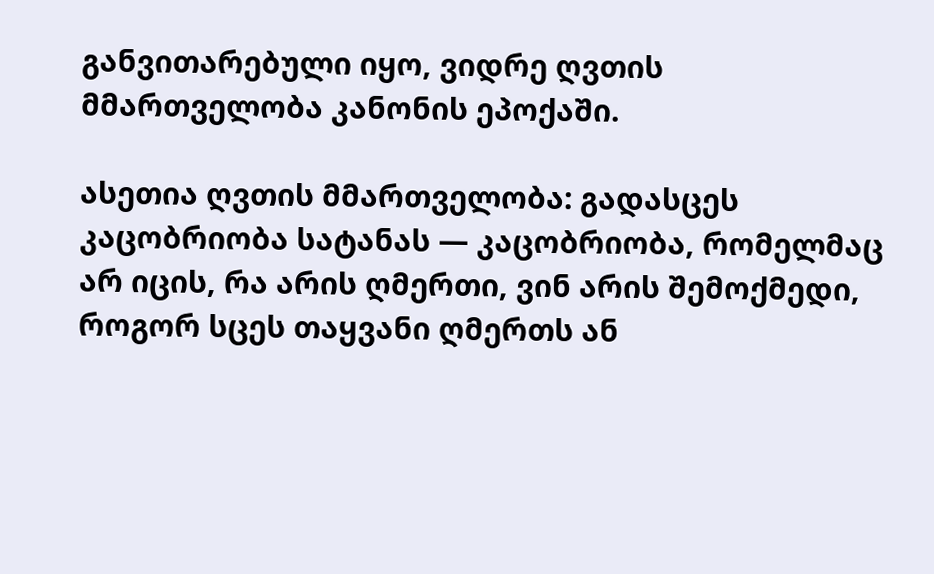განვითარებული იყო, ვიდრე ღვთის მმართველობა კანონის ეპოქაში.

ასეთია ღვთის მმართველობა: გადასცეს კაცობრიობა სატანას — კაცობრიობა, რომელმაც არ იცის, რა არის ღმერთი, ვინ არის შემოქმედი, როგორ სცეს თაყვანი ღმერთს ან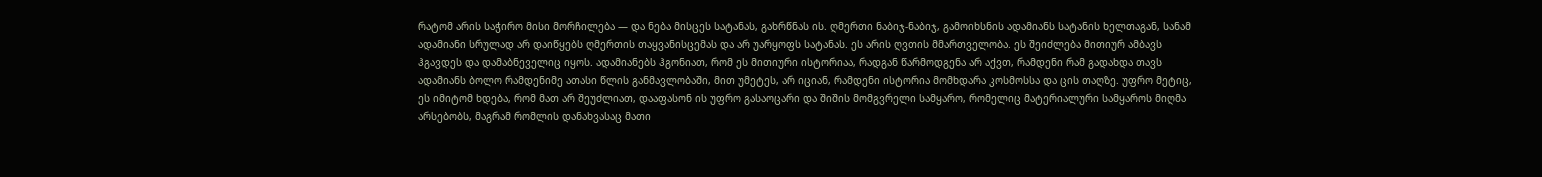რატომ არის საჭირო მისი მორჩილება — და ნება მისცეს სატანას, გახრწნას ის. ღმერთი ნაბიჯ-ნაბიჯ, გამოიხსნის ადამიანს სატანის ხელთაგან, სანამ ადამიანი სრულად არ დაიწყებს ღმერთის თაყვანისცემას და არ უარყოფს სატანას. ეს არის ღვთის მმართველობა. ეს შეიძლება მითიურ ამბავს ჰგავდეს და დამაბნეველიც იყოს. ადამიანებს ჰგონიათ, რომ ეს მითიური ისტორიაა, რადგან წარმოდგენა არ აქვთ, რამდენი რამ გადახდა თავს ადამიანს ბოლო რამდენიმე ათასი წლის განმავლობაში, მით უმეტეს, არ იციან, რამდენი ისტორია მომხდარა კოსმოსსა და ცის თაღზე. უფრო მეტიც, ეს იმიტომ ხდება, რომ მათ არ შეუძლიათ, დააფასონ ის უფრო გასაოცარი და შიშის მომგვრელი სამყარო, რომელიც მატერიალური სამყაროს მიღმა არსებობს, მაგრამ რომლის დანახვასაც მათი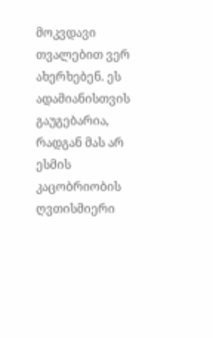მოკვდავი თვალებით ვერ ახერხებენ. ეს ადამიანისთვის გაუგებარია, რადგან მას არ ესმის კაცობრიობის ღვთისმიერი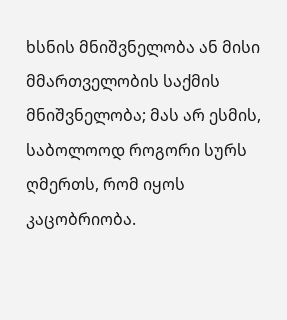ხსნის მნიშვნელობა ან მისი მმართველობის საქმის მნიშვნელობა; მას არ ესმის, საბოლოოდ როგორი სურს ღმერთს, რომ იყოს კაცობრიობა.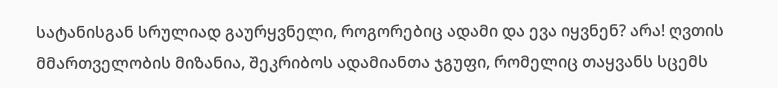სატანისგან სრულიად გაურყვნელი, როგორებიც ადამი და ევა იყვნენ? არა! ღვთის მმართველობის მიზანია, შეკრიბოს ადამიანთა ჯგუფი, რომელიც თაყვანს სცემს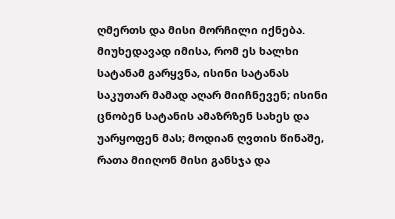ღმერთს და მისი მორჩილი იქნება. მიუხედავად იმისა, რომ ეს ხალხი სატანამ გარყვნა, ისინი სატანას საკუთარ მამად აღარ მიიჩნევენ; ისინი ცნობენ სატანის ამაზრზენ სახეს და უარყოფენ მას; მოდიან ღვთის წინაშე, რათა მიიღონ მისი განსჯა და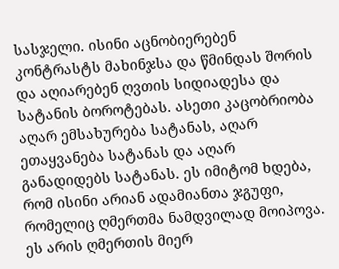სასჯელი. ისინი აცნობიერებენ კონტრასტს მახინჯსა და წმინდას შორის და აღიარებენ ღვთის სიდიადესა და სატანის ბოროტებას. ასეთი კაცობრიობა აღარ ემსახურება სატანას, აღარ ეთაყვანება სატანას და აღარ განადიდებს სატანას. ეს იმიტომ ხდება, რომ ისინი არიან ადამიანთა ჯგუფი, რომელიც ღმერთმა ნამდვილად მოიპოვა. ეს არის ღმერთის მიერ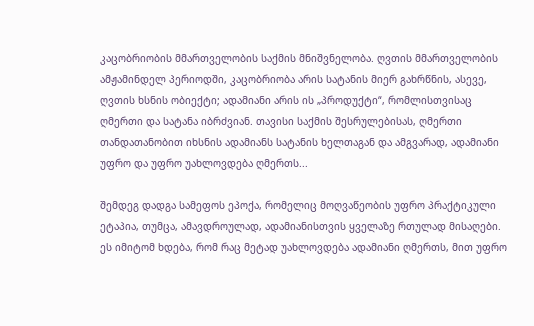კაცობრიობის მმართველობის საქმის მნიშვნელობა. ღვთის მმართველობის ამჟამინდელ პერიოდში, კაცობრიობა არის სატანის მიერ გახრწნის, ასევე, ღვთის ხსნის ობიექტი; ადამიანი არის ის „პროდუქტი“, რომლისთვისაც ღმერთი და სატანა იბრძვიან. თავისი საქმის შესრულებისას, ღმერთი თანდათანობით იხსნის ადამიანს სატანის ხელთაგან და ამგვარად, ადამიანი უფრო და უფრო უახლოვდება ღმერთს...

შემდეგ დადგა სამეფოს ეპოქა, რომელიც მოღვაწეობის უფრო პრაქტიკული ეტაპია, თუმცა, ამავდროულად, ადამიანისთვის ყველაზე რთულად მისაღები. ეს იმიტომ ხდება, რომ რაც მეტად უახლოვდება ადამიანი ღმერთს, მით უფრო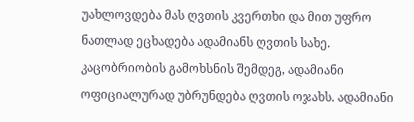უახლოვდება მას ღვთის კვერთხი და მით უფრო ნათლად ეცხადება ადამიანს ღვთის სახე. კაცობრიობის გამოხსნის შემდეგ, ადამიანი ოფიციალურად უბრუნდება ღვთის ოჯახს. ადამიანი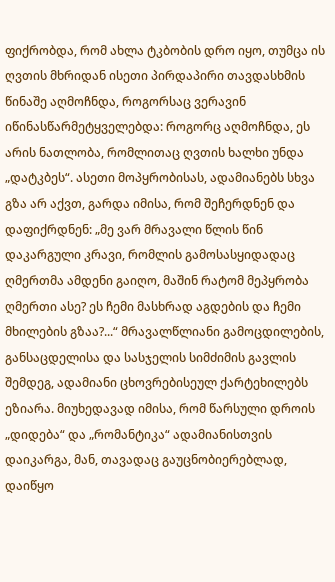ფიქრობდა, რომ ახლა ტკბობის დრო იყო, თუმცა ის ღვთის მხრიდან ისეთი პირდაპირი თავდასხმის წინაშე აღმოჩნდა, როგორსაც ვერავინ იწინასწარმეტყველებდა: როგორც აღმოჩნდა, ეს არის ნათლობა, რომლითაც ღვთის ხალხი უნდა „დატკბეს“. ასეთი მოპყრობისას, ადამიანებს სხვა გზა არ აქვთ, გარდა იმისა, რომ შეჩერდნენ და დაფიქრდნენ: „მე ვარ მრავალი წლის წინ დაკარგული კრავი, რომლის გამოსასყიდადაც ღმერთმა ამდენი გაიღო, მაშინ რატომ მეპყრობა ღმერთი ასე? ეს ჩემი მასხრად აგდების და ჩემი მხილების გზაა?...“ მრავალწლიანი გამოცდილების, განსაცდელისა და სასჯელის სიმძიმის გავლის შემდეგ, ადამიანი ცხოვრებისეულ ქარტეხილებს ეზიარა. მიუხედავად იმისა, რომ წარსული დროის „დიდება“ და „რომანტიკა“ ადამიანისთვის დაიკარგა, მან, თავადაც გაუცნობიერებლად, დაიწყო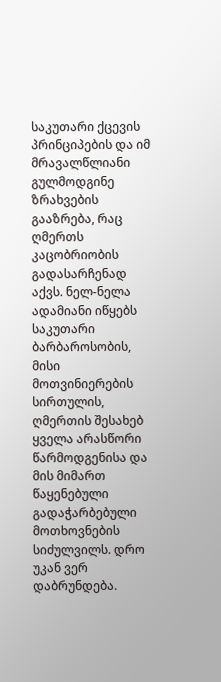საკუთარი ქცევის პრინციპების და იმ მრავალწლიანი გულმოდგინე ზრახვების გააზრება, რაც ღმერთს კაცობრიობის გადასარჩენად აქვს. ნელ-ნელა ადამიანი იწყებს საკუთარი ბარბაროსობის, მისი მოთვინიერების სირთულის, ღმერთის შესახებ ყველა არასწორი წარმოდგენისა და მის მიმართ წაყენებული გადაჭარბებული მოთხოვნების სიძულვილს. დრო უკან ვერ დაბრუნდება.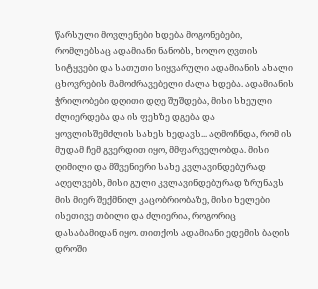წარსული მოვლენები ხდება მოგონებები, რომლებსაც ადამიანი ნანობს, ხოლო ღვთის სიტყვები და სათუთი სიყვარული ადამიანის ახალი ცხოვრების მამოძრავებელი ძალა ხდება. ადამიანის ჭრილობები დღითი დღე შუშდება, მისი სხეული ძლიერდება და ის ფეხზე დგება და ყოვლისშემძლის სახეს ხედავს... აღმოჩნდა, რომ ის მუდამ ჩემ გვერდით იყო, მმფარველობდა. მისი ღიმილი და მშვენიერი სახე კვლავინდებურად აღელვებს, მისი გული კვლავინდებურად ზრუნავს მის მიერ შექმნილ კაცობრიობაზე, მისი ხელები ისეთივე თბილი და ძლიერია, როგორიც დასაბამიდან იყო. თითქოს ადამიანი ედემის ბაღის დროში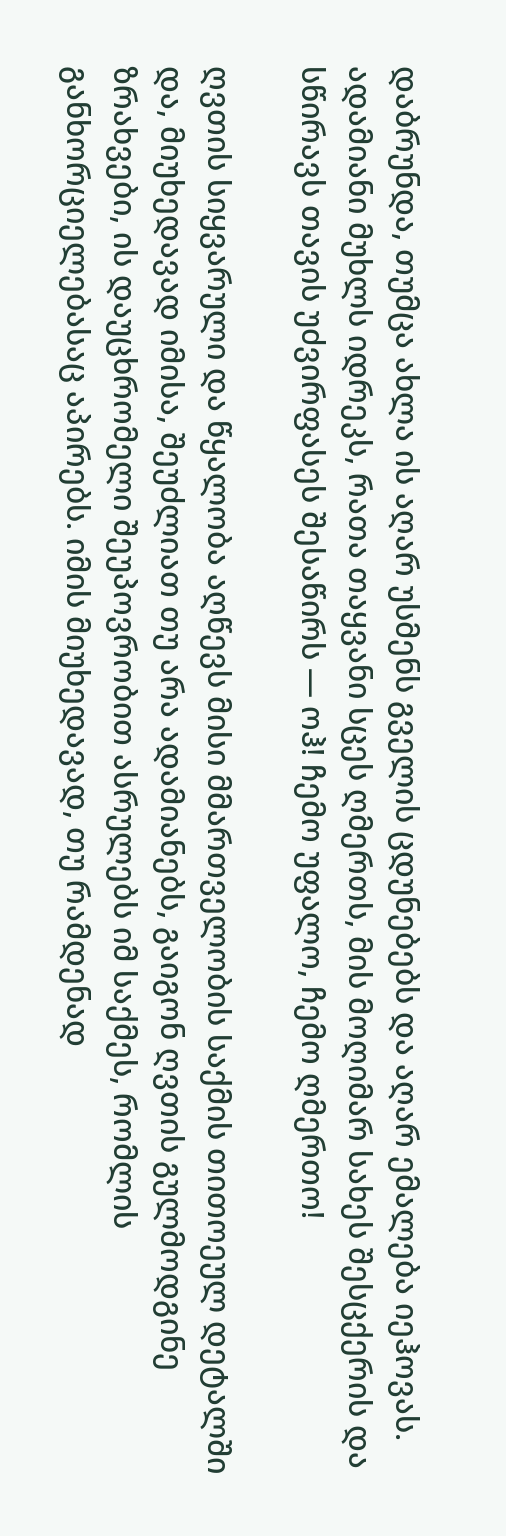დაბრუნდა, თუმცა ახლა ის აღარ უსმენს გველის ცდუნებებს და აღარ ემალება იეჰოვას. ადამიანი მუხლს იდრეკს, რათა თაყვანი სცეს ღმერთს, მის მოღიმარ სახეს შესცქერის და სწირავს თავის უძვირფასეს შესაწირს — ოჰ! ჩემო უფალო, ჩემო ღმერთო!

ღვთის სიყვარული და წყალობა აღწევს მისი მმართველობის საქმის თითოეულ დეტალში და, მიუხედავად იმისა, შეუძლიათ თუ არა ადამიანებს, გაიგონ ღვთის გულმოდგინე ზრახვები, ის დაუცხრომელი შეუპოვრობით ასრულებს იმ საქმეს, რომლის განხორციელებასაც აპირებს. იმის მიუხედავად, თუ რამდენად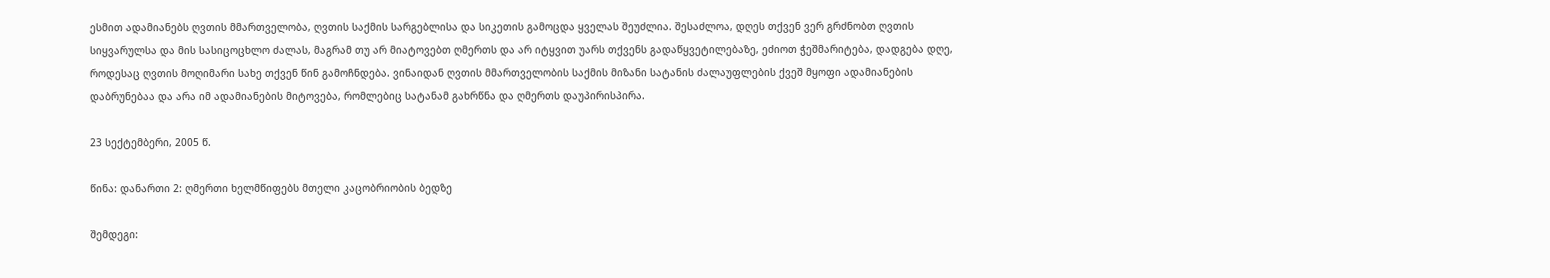ესმით ადამიანებს ღვთის მმართველობა, ღვთის საქმის სარგებლისა და სიკეთის გამოცდა ყველას შეუძლია. შესაძლოა, დღეს თქვენ ვერ გრძნობთ ღვთის სიყვარულსა და მის სასიცოცხლო ძალას, მაგრამ თუ არ მიატოვებთ ღმერთს და არ იტყვით უარს თქვენს გადაწყვეტილებაზე, ეძიოთ ჭეშმარიტება, დადგება დღე, როდესაც ღვთის მოღიმარი სახე თქვენ წინ გამოჩნდება. ვინაიდან ღვთის მმართველობის საქმის მიზანი სატანის ძალაუფლების ქვეშ მყოფი ადამიანების დაბრუნებაა და არა იმ ადამიანების მიტოვება, რომლებიც სატანამ გახრწნა და ღმერთს დაუპირისპირა.

23 სექტემბერი, 2005 წ.

წინა: დანართი 2: ღმერთი ხელმწიფებს მთელი კაცობრიობის ბედზე

შემდეგი: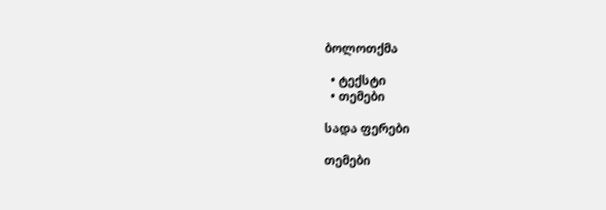ბოლოთქმა

  • ტექსტი
  • თემები

სადა ფერები

თემები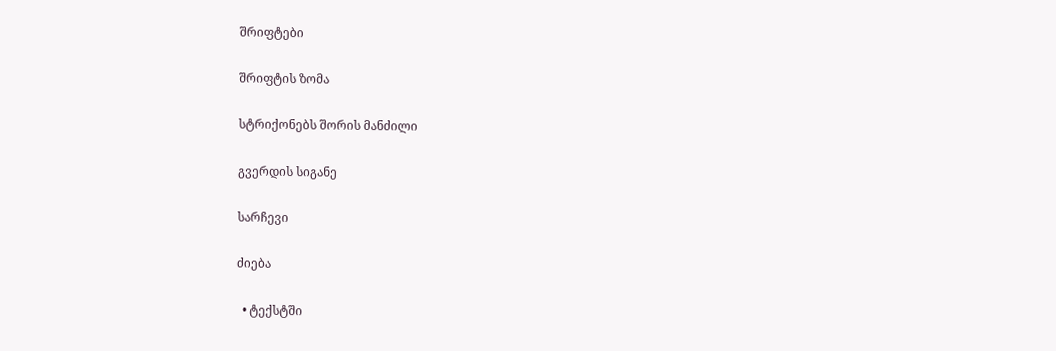შრიფტები

შრიფტის ზომა

სტრიქონებს შორის მანძილი

გვერდის სიგანე

სარჩევი

ძიება

  • ტექსტში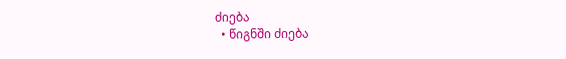ძიება
  • წიგნში ძიება